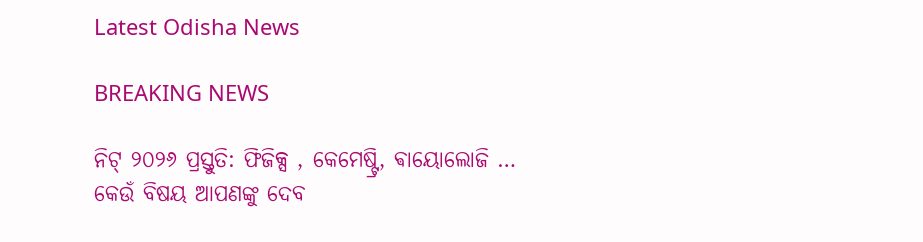Latest Odisha News

BREAKING NEWS

ନିଟ୍ ୨୦୨୬ ପ୍ରସ୍ତୁତି: ଫିଜିକ୍ସ , କେମେଷ୍ଟ୍ରି, ଵାୟୋଲୋଜି … କେଉଁ ବିଷୟ ଆପଣଙ୍କୁ ଦେବ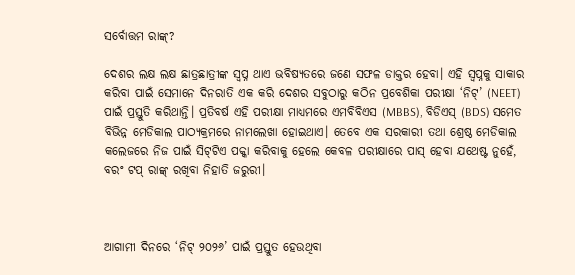ସର୍ବୋତ୍ତମ ରାଙ୍କ୍?

ଦେଶର ଲକ୍ଷ ଲକ୍ଷ ଛାତ୍ରଛାତ୍ରୀଙ୍କ ସ୍ୱପ୍ନ ଥାଏ ଭବିଷ୍ୟତରେ ଜଣେ ସଫଳ ଡାକ୍ତର ହେବା। ଏହି ସ୍ୱପ୍ନକୁ ସାକାର କରିବା ପାଇଁ ସେମାନେ ଦିନରାତି ଏକ କରି ଦେଶର ସବୁଠାରୁ କଠିନ ପ୍ରବେଶିକା ପରୀକ୍ଷା ‘ନିଟ୍’ (NEET) ପାଇଁ ପ୍ରସ୍ତୁତି କରିଥାନ୍ତି। ପ୍ରତିବର୍ଷ ଏହି ପରୀକ୍ଷା ମାଧ୍ୟମରେ ଏମବିବିଏସ (MBBS), ବିଡିଏସ୍ (BDS) ସମେତ ବିଭିନ୍ନ ମେଡିକାଲ ପାଠ୍ୟକ୍ରମରେ ନାମଲେଖା ହୋଇଥାଏ। ତେବେ ଏକ ସରକାରୀ ତଥା ଶ୍ରେଷ୍ଠ ମେଡିକାଲ କଲେଜରେ ନିଜ ପାଇଁ ସିଟ୍‌ଟିଏ ପକ୍କା କରିବାକୁ ହେଲେ କେବଳ ପରୀକ୍ଷାରେ ପାସ୍ ହେବା ଯଥେଷ୍ଟ ନୁହେଁ, ବରଂ ଟପ୍ ରାଙ୍କ୍ ରଖିବା ନିହାତି ଜରୁରୀ।



ଆଗାମୀ ଦିନରେ ‘ନିଟ୍ ୨୦୨୬’ ପାଇଁ ପ୍ରସ୍ତୁତ ହେଉଥିବା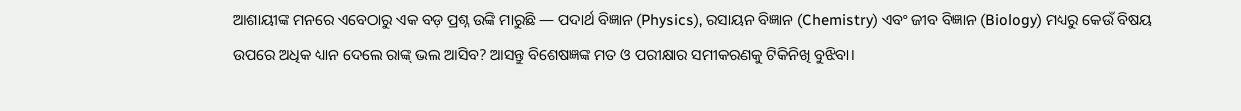ଆଶାୟୀଙ୍କ ମନରେ ଏବେଠାରୁ ଏକ ବଡ଼ ପ୍ରଶ୍ନ ଉଙ୍କି ମାରୁଛି — ପଦାର୍ଥ ବିଜ୍ଞାନ (Physics), ରସାୟନ ବିଜ୍ଞାନ (Chemistry) ଏବଂ ଜୀବ ବିଜ୍ଞାନ (Biology) ମଧ୍ୟରୁ କେଉଁ ବିଷୟ ଉପରେ ଅଧିକ ଧ୍ୟାନ ଦେଲେ ରାଙ୍କ୍ ଭଲ ଆସିବ? ଆସନ୍ତୁ ବିଶେଷଜ୍ଞଙ୍କ ମତ ଓ ପରୀକ୍ଷାର ସମୀକରଣକୁ ଟିକିନିଖି ବୁଝିବା।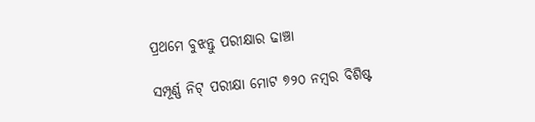ପ୍ରଥମେ ବୁଝନ୍ତୁ ପରୀକ୍ଷାର ଢାଞ୍ଚା

ସମ୍ପୂର୍ଣ୍ଣ ନିଟ୍ ପରୀକ୍ଷା ମୋଟ ୭୨୦ ନମ୍ବର ବିଶିଷ୍ଟ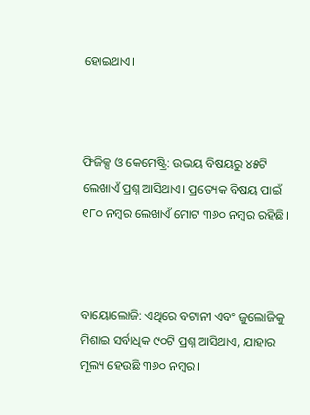ହୋଇଥାଏ।



ଫିଜିକ୍ସ ଓ କେମେଷ୍ଟ୍ରି: ଉଭୟ ବିଷୟରୁ ୪୫ଟି ଲେଖାଏଁ ପ୍ରଶ୍ନ ଆସିଥାଏ। ପ୍ରତ୍ୟେକ ବିଷୟ ପାଇଁ ୧୮୦ ନମ୍ବର ଲେଖାଏଁ ମୋଟ ୩୬୦ ନମ୍ବର ରହିଛି।



ବାୟୋଲୋଜି: ଏଥିରେ ବଟାନୀ ଏବଂ ଜୁଲୋଜିକୁ ମିଶାଇ ସର୍ବାଧିକ ୯୦ଟି ପ୍ରଶ୍ନ ଆସିଥାଏ, ଯାହାର ମୂଲ୍ୟ ହେଉଛି ୩୬୦ ନମ୍ବର।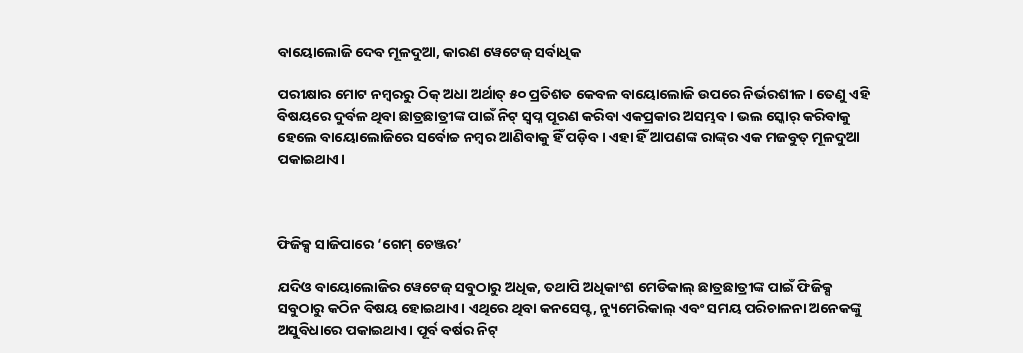ବାୟୋଲୋଜି ଦେବ ମୂଳଦୁଆ, କାରଣ ୱେଟେଜ୍ ସର୍ବାଧିକ

ପରୀକ୍ଷାର ମୋଟ ନମ୍ବରରୁ ଠିକ୍ ଅଧା ଅର୍ଥାତ୍ ୫୦ ପ୍ରତିଶତ କେବଳ ବାୟୋଲୋଜି ଉପରେ ନିର୍ଭରଶୀଳ। ତେଣୁ ଏହି ବିଷୟରେ ଦୁର୍ବଳ ଥିବା ଛାତ୍ରଛାତ୍ରୀଙ୍କ ପାଇଁ ନିଟ୍ ସ୍ୱପ୍ନ ପୂରଣ କରିବା ଏକପ୍ରକାର ଅସମ୍ଭବ। ଭଲ ସ୍କୋର୍ କରିବାକୁ ହେଲେ ବାୟୋଲୋଜିରେ ସର୍ବୋଚ୍ଚ ନମ୍ବର ଆଣିବାକୁ ହିଁ ପଡ଼ିବ। ଏହା ହିଁ ଆପଣଙ୍କ ରାଙ୍କ୍‌ର ଏକ ମଜବୁତ୍ ମୂଳଦୁଆ ପକାଇଥାଏ।



ଫିଜିକ୍ସ ସାଜିପାରେ ‘ଗେମ୍ ଚେଞ୍ଜର’

ଯଦିଓ ବାୟୋଲୋଜିର ୱେଟେଜ୍ ସବୁଠାରୁ ଅଧିକ, ତଥାପି ଅଧିକାଂଶ ମେଡିକାଲ୍ ଛାତ୍ରଛାତ୍ରୀଙ୍କ ପାଇଁ ଫିଜିକ୍ସ ସବୁଠାରୁ କଠିନ ବିଷୟ ହୋଇଥାଏ। ଏଥିରେ ଥିବା କନସେପ୍ଟ, ନ୍ୟୁମେରିକାଲ୍ ଏବଂ ସମୟ ପରିଚାଳନା ଅନେକଙ୍କୁ ଅସୁବିଧାରେ ପକାଇଥାଏ। ପୂର୍ବ ବର୍ଷର ନିଟ୍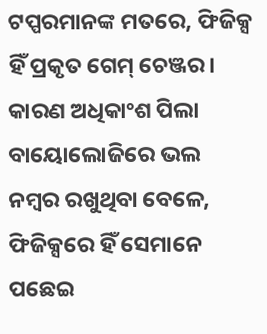ଟପ୍ପରମାନଙ୍କ ମତରେ, ଫିଜିକ୍ସ ହିଁ ପ୍ରକୃତ ଗେମ୍ ଚେଞ୍ଜର। କାରଣ ଅଧିକାଂଶ ପିଲା ବାୟୋଲୋଜିରେ ଭଲ ନମ୍ବର ରଖୁଥିବା ବେଳେ, ଫିଜିକ୍ସରେ ହିଁ ସେମାନେ ପଛେଇ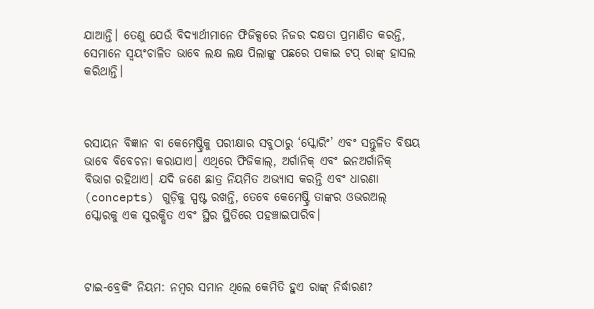ଯାଆନ୍ତି। ତେଣୁ ଯେଉଁ ବିଦ୍ୟାର୍ଥୀମାନେ ଫିଜିକ୍ସରେ ନିଜର ଦକ୍ଷତା ପ୍ରମାଣିତ କରନ୍ତି, ସେମାନେ ସ୍ୱୟଂଚାଳିତ ଭାବେ ଲକ୍ଷ ଲକ୍ଷ ପିଲାଙ୍କୁ ପଛରେ ପକାଇ ଟପ୍ ରାଙ୍କ୍ ହାସଲ କରିଥାନ୍ତି।



ରସାୟନ ବିଜ୍ଞାନ ବା କେମେଷ୍ଟ୍ରିକୁ ପରୀକ୍ଷାର ସବୁଠାରୁ ‘ସ୍କୋରିଂ’ ଏବଂ ସନ୍ତୁଳିତ ବିଷୟ ଭାବେ ବିବେଚନା କରାଯାଏ। ଏଥିରେ ଫିଜିକାଲ୍, ଅର୍ଗାନିକ୍ ଏବଂ ଇନଅର୍ଗାନିକ୍ ବିଭାଗ ରହିଥାଏ। ଯଦି ଜଣେ ଛାତ୍ର ନିୟମିତ ଅଭ୍ୟାସ କରନ୍ତି ଏବଂ ଧାରଣା (concepts) ଗୁଡ଼ିକୁ ସ୍ପଷ୍ଟ ରଖନ୍ତି, ତେବେ କେମେଷ୍ଟ୍ରି ତାଙ୍କର ଓଭରଅଲ୍ ସ୍କୋରକୁ ଏକ ସୁରକ୍ଷିତ ଏବଂ ସ୍ଥିର ସ୍ଥିତିରେ ପହଞ୍ଚାଇପାରିବ।



ଟାଇ-ବ୍ରେକିଂ ନିୟମ: ନମ୍ବର ସମାନ ଥିଲେ କେମିତି ହୁଏ ରାଙ୍କ୍ ନିର୍ଦ୍ଧାରଣ?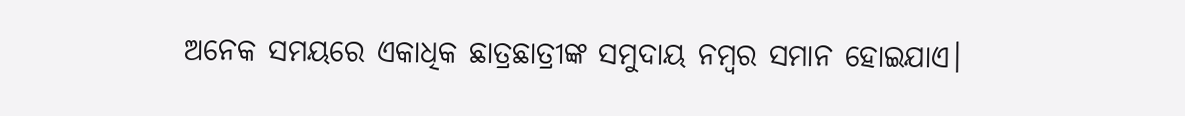ଅନେକ ସମୟରେ ଏକାଧିକ ଛାତ୍ରଛାତ୍ରୀଙ୍କ ସମୁଦାୟ ନମ୍ବର ସମାନ ହୋଇଯାଏ।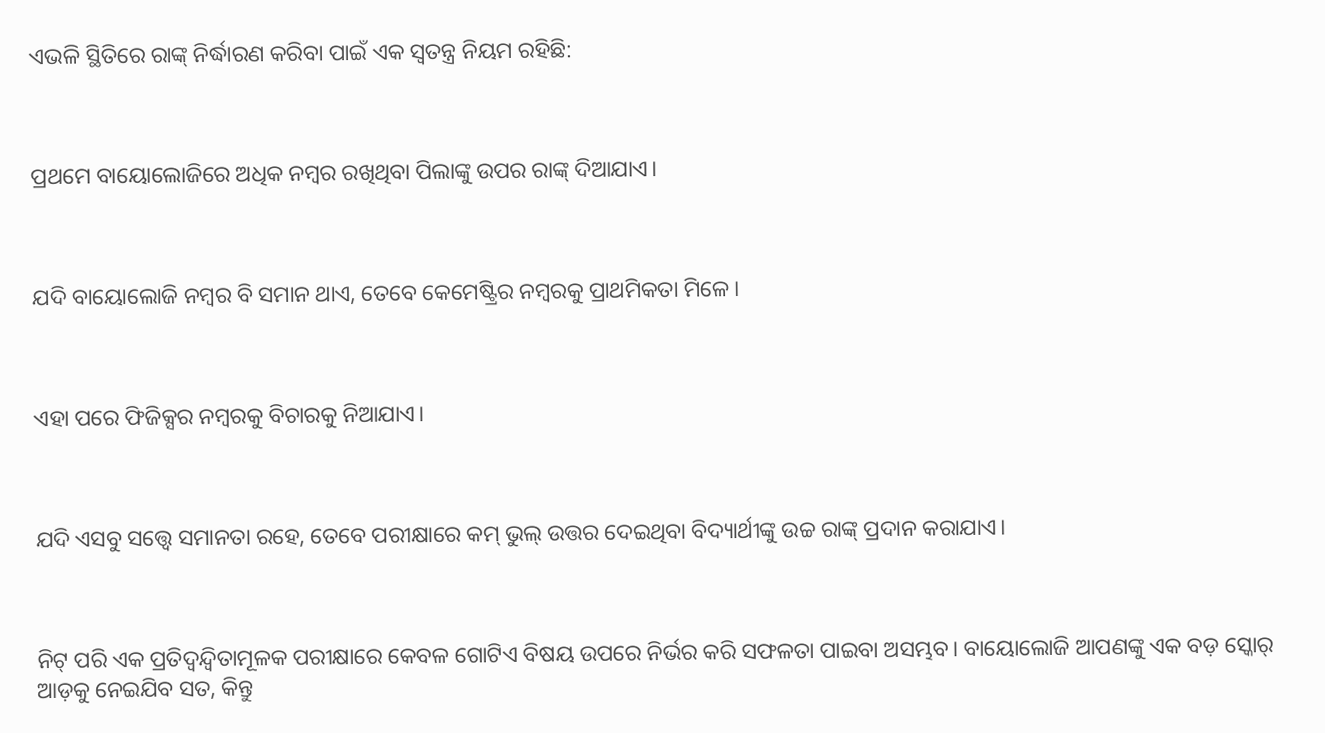ଏଭଳି ସ୍ଥିତିରେ ରାଙ୍କ୍ ନିର୍ଦ୍ଧାରଣ କରିବା ପାଇଁ ଏକ ସ୍ୱତନ୍ତ୍ର ନିୟମ ରହିଛି:



ପ୍ରଥମେ ବାୟୋଲୋଜିରେ ଅଧିକ ନମ୍ବର ରଖିଥିବା ପିଲାଙ୍କୁ ଉପର ରାଙ୍କ୍ ଦିଆଯାଏ।



ଯଦି ବାୟୋଲୋଜି ନମ୍ବର ବି ସମାନ ଥାଏ, ତେବେ କେମେଷ୍ଟ୍ରିର ନମ୍ବରକୁ ପ୍ରାଥମିକତା ମିଳେ।



ଏହା ପରେ ଫିଜିକ୍ସର ନମ୍ବରକୁ ବିଚାରକୁ ନିଆଯାଏ।



ଯଦି ଏସବୁ ସତ୍ତ୍ୱେ ସମାନତା ରହେ, ତେବେ ପରୀକ୍ଷାରେ କମ୍ ଭୁଲ୍ ଉତ୍ତର ଦେଇଥିବା ବିଦ୍ୟାର୍ଥୀଙ୍କୁ ଉଚ୍ଚ ରାଙ୍କ୍ ପ୍ରଦାନ କରାଯାଏ।



ନିଟ୍ ପରି ଏକ ପ୍ରତିଦ୍ୱନ୍ଦ୍ୱିତାମୂଳକ ପରୀକ୍ଷାରେ କେବଳ ଗୋଟିଏ ବିଷୟ ଉପରେ ନିର୍ଭର କରି ସଫଳତା ପାଇବା ଅସମ୍ଭବ। ବାୟୋଲୋଜି ଆପଣଙ୍କୁ ଏକ ବଡ଼ ସ୍କୋର୍ ଆଡ଼କୁ ନେଇଯିବ ସତ, କିନ୍ତୁ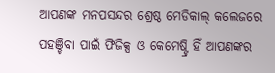ଆପଣଙ୍କ ମନପସନ୍ଦର ଶ୍ରେଷ୍ଠ ମେଡିକାଲ୍ କଲେଜରେ ପହଞ୍ଚିବା ପାଇଁ ଫିଜିକ୍ସ ଓ କେମେଷ୍ଟ୍ରି ହିଁ ଆପଣଙ୍କର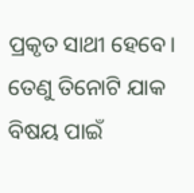ପ୍ରକୃତ ସାଥୀ ହେବେ। ତେଣୁ ତିନୋଟି ଯାକ ବିଷୟ ପାଇଁ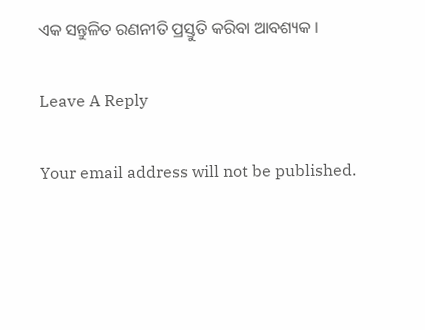ଏକ ସନ୍ତୁଳିତ ରଣନୀତି ପ୍ରସ୍ତୁତି କରିବା ଆବଶ୍ୟକ ।

Leave A Reply

Your email address will not be published.